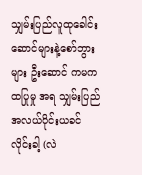သျှမ်းပြည်လူထုခေါင်းဆောင်များနဲ့စော်ဘွားများ ဦးဆောင် ကမကထပြုမှု အရ သျှမ်းပြည်အလယ်ပိုင်းယခင်လိုင်းခါ့ (လဲ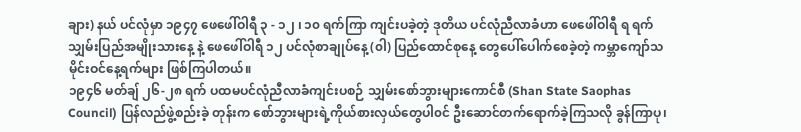ချား) နယ် ပင်လုံမှာ ၁၉၄၇ ဖေဖေါ်ဝါရီ ၃ - ၁၂ ၊ ၁၀ ရက်ကြာ ကျင်းပခဲ့တဲ့ ဒုတိယ ပင်လုံညီလာခံဟာ ဖေဖေါ်ဝါရီ ရ ရက် သျှမ်းပြည်အမျိုးသားနေ့ နဲ့ ဖေဖေါ်ဝါရီ ၁၂ ပင်လုံစာချုပ်နေ့ (၀ါ) ပြည်ထောင်စုနေ့ တွေပေါ်ပေါက်စေခဲ့တဲ့ ကမ္ဘာကျော်သမိုင်းဝင်နေ့ရက်များ ဖြစ်ကြပါတယ်။
၁၉၄၆ မတ်ချ် ၂၆-၂၈ ရက် ပထမပင်လုံညီလာခံကျင်းပစဉ် သျှမ်းစော်ဘွားများကောင်စီ (Shan State Saophas Council) ပြန်လည်ဖွဲ့စည်းခဲ့ တုန်းက စော်ဘွားများရဲ့ကိုယ်စားလှယ်တွေပါ၀င် ဦးဆောင်တက်ရောက်ခဲ့ကြသလို ခွန်ကြာပု၊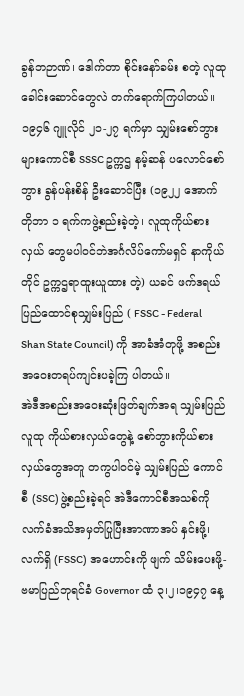ခွန်ဘဉာဏ်၊ ဒေါက်တာ စိုင်းနော်ခမ်း စတဲ့ လူထု ခေါင်းဆောင်တွေလဲ တက်ရောက်ကြပါတယ်။
၁၉၄၆ ဂျူလိုင် ၂၁-၂၇ ရက်မှာ သျှမ်းစော်ဘွားများကောင်စီ SSSC ဥက္ကဌ နမ့်ဆန် ပလောင်စော်ဘွား ခွန်ပန်းစိန် ဦးဆောင်ပြီး (၁၉၂၂ အောက်တိုဘာ ၁ ရက်ကဖွဲ့စည်းခဲ့တဲ့၊ လူထုကိုယ်စားလှယ် တွေမပါ၀င်ဘဲအင်္ဂလိပ်ကော်မရှင် နာကိုယ်တိုင် ဥက္ကဌရာထူးယူထား တဲ့) ယခင် ဖက်ဒရယ်ပြည်ထောင်စုသျှမ်းပြည် ( FSSC - Federal Shan State Council) ကို အာခံအံတုဖို့ အစည်းအဝေးတရပ်ကျင်းပခဲ့ကြ ပါတယ်။
အဲဒီအစည်းအဝေးဆုံးဖြတ်ချက်အရ သျှမ်းပြည်လူထု ကိုယ်စားလှယ်တွေနဲ့ စော်ဘွားကိုယ်စားလှယ်တွေအတူ တကွပါ၀င်မဲ့ သျှမ်းပြည် ကောင်စီ (SSC) ဖွဲ့စည်းခဲ့ရင် အဲဒီကောင်စီအသစ်ကို လက်ခံအသိအမှတ်ပြုပြီးအာဏာအပ် နှင်းဖို့၊ လက်ရှိ (FSSC) အဟောင်းကို ဖျက် သိမ်းပေးဖို့- ဗမာပြည်ဘုရင်ခံ Governor ထံ ၃၊၂၊၁၉၄၇ နေ့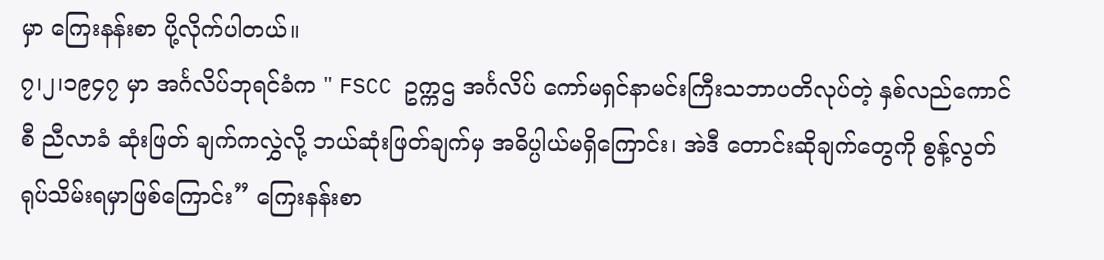မှာ ကြေးနန်းစာ ပို့လိုက်ပါတယ်။
၇၊၂၊၁၉၄၇ မှာ အင်္ဂလိပ်ဘုရင်ခံက " FSCC ဥက္ကဌ အင်္ဂလိပ် ကော်မရှင်နာမင်းကြီးသဘာပတိလုပ်တဲ့ နှစ်လည်ကောင်စီ ညီလာခံ ဆုံးဖြတ် ချက်ကလွှဲလို့ ဘယ်ဆုံးဖြတ်ချက်မှ အဓိပ္ပါယ်မရှိကြောင်း၊ အဲဒီ တောင်းဆိုချက်တွေကို စွန့်လွတ် ရုပ်သိမ်းရမှာဖြစ်ကြောင်း” ကြေးနန်းစာ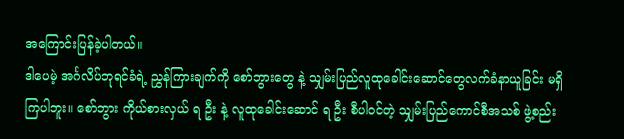အကြောင်းပြန်ခဲ့ပါတယ်။
ဒါပေမဲ့ အင်္ဂလိပ်ဘုရင်ခံရဲ့ ညွှန်ကြားချက်ကို စော်ဘွားတွေ နဲ့ သျှမ်းပြည်လူထုခေါင်းဆောင်တွေလက်ခံနာယူခြင်း မရှိကြပါဘူး။ စော်ဘွား ကိုယ်စားလှယ် ရ ဦး နဲ့ လူထုခေါင်းဆောင် ရ ဦး စီပါ၀င်တဲ့ သျှမ်းပြည်ကောင်စီအသစ် ဖွဲ့စည်း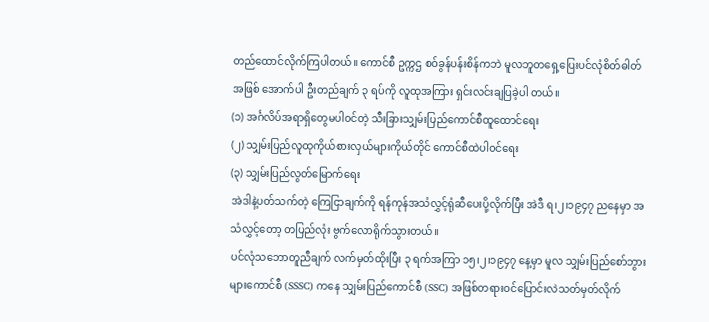တည်ထောင်လိုက်ကြပါတယ်။ ကောင်စီ ဥက္ကဌ စဝ်ခွန်ပန်းစိန်ကဘဲ မူလဘူတရှေ့ပြေးပင်လုံစိတ်ဓါတ်အဖြစ် အောက်ပါ ဦးတည်ချက် ၃ ရပ်ကို လူထုအကြား ရှင်းလင်းချပြခဲ့ပါ တယ်။
(၁) အင်္ဂလိပ်အရာရှိတွေမပါ၀င်တဲ့ သီးခြားသျှမ်းပြည်ကောင်စီထူထောင်ရေး
(၂) သျှမ်းပြည်လူထုကိုယ်စားလှယ်များကိုယ်တိုင် ကောင်စီထဲပါ၀င်ရေး
(၃) သျှမ်းပြည်လွတ်မြောက်ရေး
အဲဒါနဲ့ပတ်သက်တဲ့ ကြေငြာချက်ကို ရန်ကုန်အသံလွှင့်ရုံဆီပေးပို့လိုက်ပြီး အဲဒီ ရ၊၂၊၁၉၄၇ ညနေမှာ အသံလွှင့်တော့ တပြည်လုံး ဗွက်လောရိုက်သွားတယ်။
ပင်လုံသဘောတူညီချက် လက်မှတ်ထိုးပြီး ၃ ရက်အကြာ ၁၅၊၂၊၁၉၄၇ နေ့မှာ မူလ သျှမ်းပြည်စော်ဘွားများကောင်စီ (SSSC) ကနေ သျှမ်းပြည်ကောင်စီ (SSC) အဖြစ်တရားဝင်ပြောင်းလဲသတ်မှတ်လိုက်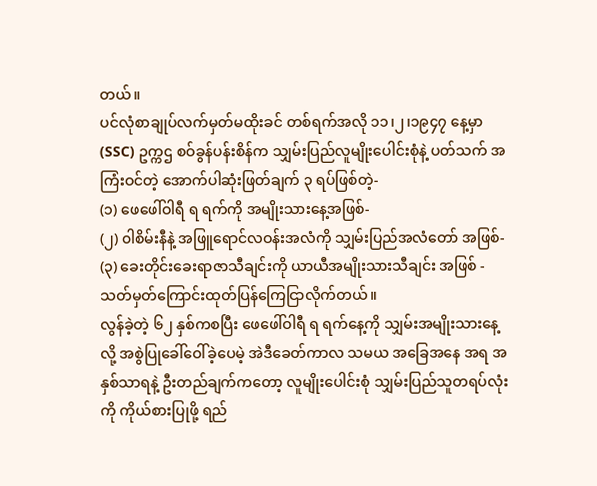တယ်။
ပင်လုံစာချုပ်လက်မှတ်မထိုးခင် တစ်ရက်အလို ၁၁၊၂၊၁၉၄၇ နေ့မှာ (SSC) ဥက္ကဌ စဝ်ခွန်ပန်းစိန်က သျှမ်းပြည်လူမျိုးပေါင်းစုံနဲ့ ပတ်သက် အကြံးဝင်တဲ့ အောက်ပါဆုံးဖြတ်ချက် ၃ ရပ်ဖြစ်တဲ့-
(၁) ဖေဖေါ်ဝါရီ ရ ရက်ကို အမျိုးသားနေ့အဖြစ်-
(၂) ၀ါစိမ်းနီနဲ့ အဖြူရောင်လဝန်းအလံကို သျှမ်းပြည်အလံတော် အဖြစ်-
(၃) ခေးတိုင်းခေးရာဇာသီချင်းကို ယာယီအမျိုးသားသီချင်း အဖြစ် - သတ်မှတ်ကြောင်းထုတ်ပြန်ကြေငြာလိုက်တယ်။
လွန်ခဲ့တဲ့ ၆၂ နှစ်ကစပြီး ဖေဖေါ်ဝါရီ ရ ရက်နေ့ကို သျှမ်းအမျိုးသားနေ့လို့ အစွဲပြုခေါ်ဝေါ်ခဲ့ပေမဲ့ အဲဒီခေတ်ကာလ သမယ အခြေအနေ အရ အနှစ်သာရနဲ့ ဦးတည်ချက်ကတော့ လူမျိုးပေါင်းစုံ သျှမ်းပြည်သူတရပ်လုံးကို ကိုယ်စားပြုဖို့ ရည်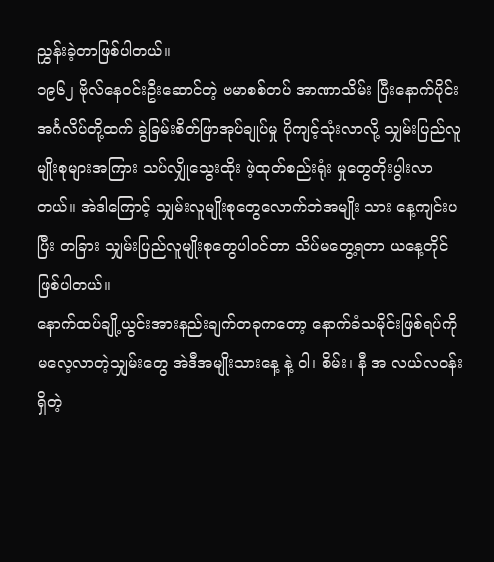ညွှန်းခဲ့တာဖြစ်ပါတယ်။
၁၉၆၂ ဗိုလ်နေဝင်းဦးဆောင်တဲ့ ဗမာစစ်တပ် အာဏာသိမ်း ပြီးနောက်ပိုင်း အင်္ဂလိပ်တို့ထက် ခွဲခြမ်းစိတ်ဖြာအုပ်ချုပ်မှု ပိုကျင့်သုံးလာလို့ သျှမ်းပြည်လူမျိုးစုများအကြား သပ်လျှိုသွေးထိုး ဖဲ့ထုတ်စည်းရုံး မှုတွေတိုးပွါးလာတယ်။ အဲဒါကြောင့် သျှမ်းလူမျိုးစုတွေလောက်ဘဲအမျိုး သား နေ့ကျင်းပပြီး တခြား သျှမ်းပြည်လူမျိုးစုတွေပါ၀င်တာ သိပ်မတွေ့ရတာ ယနေ့တိုင် ဖြစ်ပါတယ်။
နောက်ထပ်ချို့ယွင်းအားနည်းချက်တခုကတော့ နောက်ခံသမိုင်းဖြစ်ရပ်ကိုမလေ့လာတဲ့သျှမ်းတွေ အဲဒီအမျိုးသားနေ့ နဲ့ ၀ါ၊ စိမ်း၊ နီ အ လယ်လဝန်း ရှိတဲ့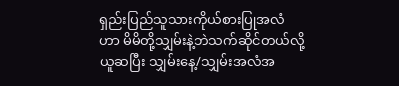ရှည်းပြည်သူသားကိုယ်စားပြုအလံဟာ မိမိတို့သျှမ်းနဲ့ဘဲသက်ဆိုင်တယ်လို့ယူဆပြီး သျှမ်းနေ့/သျှမ်းအလံအ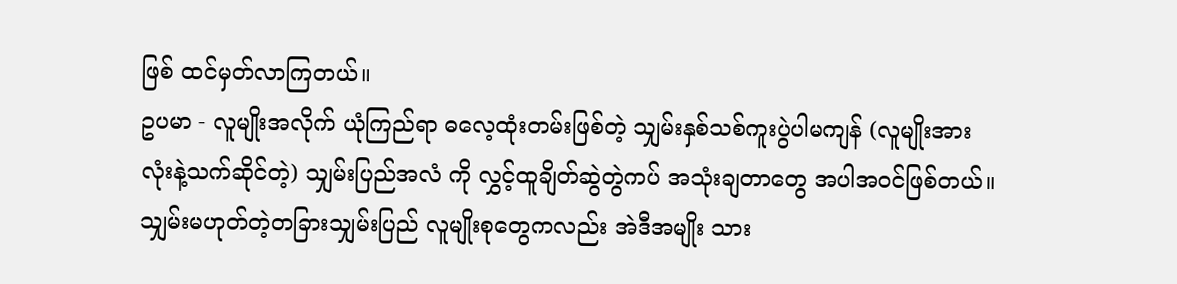ဖြစ် ထင်မှတ်လာကြတယ်။
ဥပမာ - လူမျိုးအလိုက် ယုံကြည်ရာ ဓလေ့ထုံးတမ်းဖြစ်တဲ့ သျှမ်းနှစ်သစ်ကူးပွဲပါမကျန် (လူမျိုးအားလုံးနဲ့သက်ဆိုင်တဲ့) သျှမ်းပြည်အလံ ကို လွှင့်ထူချိတ်ဆွဲတွဲကပ် အသုံးချတာတွေ အပါအဝင်ဖြစ်တယ်။ သျှမ်းမဟုတ်တဲ့တခြားသျှမ်းပြည် လူမျိုးစုတွေကလည်း အဲဒီအမျိုး သား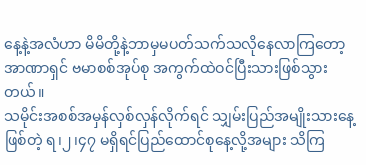နေ့နဲ့အလံဟာ မိမိတို့နဲ့ဘာမှမပတ်သက်သလိုနေလာကြတော့အာဏာရှင် ဗမာစစ်အုပ်စု အကွက်ထဲဝင်ပြီးသားဖြစ်သွားတယ်။
သမိုင်းအစစ်အမှန်လှစ်လှန်လိုက်ရင် သျှမ်းပြည်အမျိုးသားနေ့ ဖြစ်တဲ့ ရ၊၂၊၄၇ မရှိရင်ပြည်ထောင်စုနေ့လို့အများ သိကြ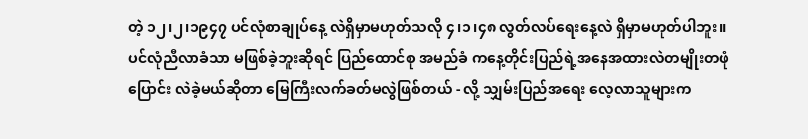တဲ့ ၁၂၊၂၊၁၉၄၇ ပင်လုံစာချုပ်နေ့ လဲရှိမှာမဟုတ်သလို ၄၊၁၊၄၈ လွတ်လပ်ရေးနေ့လဲ ရှိမှာမဟုတ်ပါဘူး။ ပင်လုံညီလာခံသာ မဖြစ်ခဲ့ဘူးဆိုရင် ပြည်ထောင်စု အမည်ခံ ကနေ့တိုင်းပြည်ရဲ့အနေအထားလဲတမျိုးတဖုံပြောင်း လဲခဲ့မယ်ဆိုတာ မြေကြီးလက်ခတ်မလွဲဖြစ်တယ် - လို့ သျှမ်းပြည်အရေး လေ့လာသူများက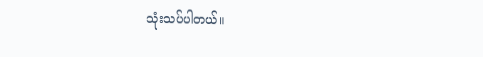သုံးသပ်ပါတယ်။